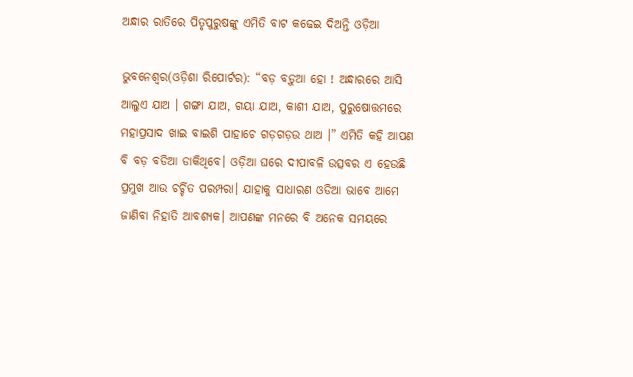ଅନ୍ଧାର ରାତିରେ ପିତୃପୁରୁଷଙ୍କୁ ଏମିତି ବାଟ କଢେଇ ଦିଅନ୍ତି ଓଡ଼ିଆ

ଭୁବନେଶ୍ୱର(ଓଡ଼ିଶା ରିପୋର୍ଟର): “ବଡ଼ ବଡ଼ୁଆ ହୋ ! ଅନ୍ଧାରରେ ଆସି ଆଲୁଏ ଯାଅ । ଗଙ୍ଗା ଯାଅ, ଗୟା ଯାଅ, କାଶୀ ଯାଅ, ପୁରୁଷୋତ୍ତମରେ ମହାପ୍ରସାଦ ଖାଇ ବାଇଶି ପାହାଚେ ଗଡ଼ଗଡ଼ଉ ଥାଅ ।” ଏମିତି କହି ଆପଣ ବି ବଡ଼ ବଡିଆ ଡାକିଥିବେ। ଓଡ଼ିଆ ଘରେ ଦୀପାବଳି ଉତ୍ସବର ଏ ହେଉଛି ପ୍ରମୁଖ ଆଉ ଚର୍ଚ୍ଚିତ ପରମ୍ପରା। ଯାହାକୁ ସାଧାରଣ ଓଡିଆ ଭାବେ ଆମେ ଜାଣିବା ନିହାତି ଆବଶ୍ୟକ। ଆପଣଙ୍କ ମନରେ ବି ଅନେକ ସମୟରେ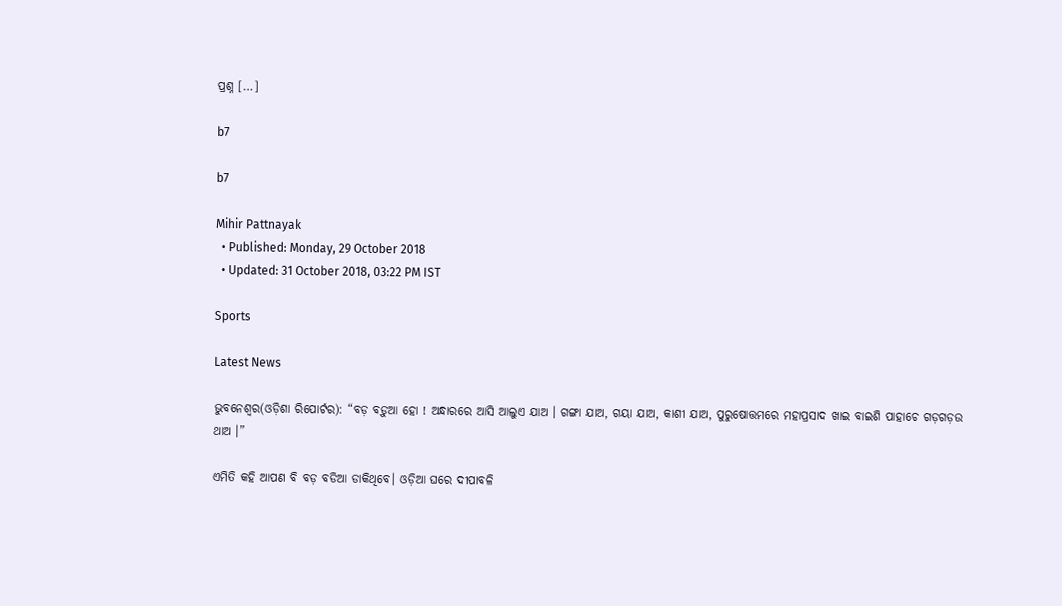ପ୍ରଶ୍ନ […]

b7

b7

Mihir Pattnayak
  • Published: Monday, 29 October 2018
  • Updated: 31 October 2018, 03:22 PM IST

Sports

Latest News

ଭୁବନେଶ୍ୱର(ଓଡ଼ିଶା ରିପୋର୍ଟର): “ବଡ଼ ବଡ଼ୁଆ ହୋ ! ଅନ୍ଧାରରେ ଆସି ଆଲୁଏ ଯାଅ । ଗଙ୍ଗା ଯାଅ, ଗୟା ଯାଅ, କାଶୀ ଯାଅ, ପୁରୁଷୋତ୍ତମରେ ମହାପ୍ରସାଦ ଖାଇ ବାଇଶି ପାହାଚେ ଗଡ଼ଗଡ଼ଉ ଥାଅ ।”

ଏମିତି କହି ଆପଣ ବି ବଡ଼ ବଡିଆ ଡାକିଥିବେ। ଓଡ଼ିଆ ଘରେ ଦୀପାବଳି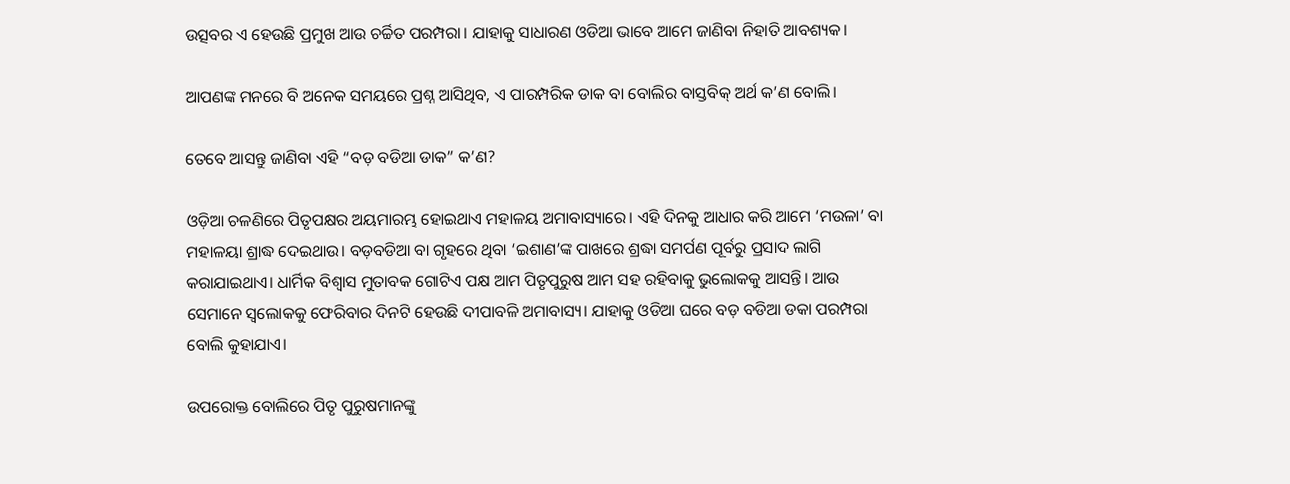ଉତ୍ସବର ଏ ହେଉଛି ପ୍ରମୁଖ ଆଉ ଚର୍ଚ୍ଚିତ ପରମ୍ପରା। ଯାହାକୁ ସାଧାରଣ ଓଡିଆ ଭାବେ ଆମେ ଜାଣିବା ନିହାତି ଆବଶ୍ୟକ।

ଆପଣଙ୍କ ମନରେ ବି ଅନେକ ସମୟରେ ପ୍ରଶ୍ନ ଆସିଥିବ, ଏ ପାରମ୍ପରିକ ଡାକ ବା ବୋଲିର ବାସ୍ତବିକ୍‌ ଅର୍ଥ କ’ଣ ବୋଲି।

ତେବେ ଆସନ୍ତୁ ଜାଣିବା ଏହି “ବଡ଼ ବଡିଆ ଡାକ” କ’ଣ?

ଓଡ଼ିଆ ଚଳଣିରେ ପିତୃପକ୍ଷର ଅୟମାରମ୍ଭ ହୋଇଥାଏ ମହାଳୟ ଅମାବାସ୍ୟାରେ। ଏହି ଦିନକୁ ଆଧାର କରି ଆମେ ‘ମଉଳା’ ବା ମହାଳୟା ଶ୍ରାଦ୍ଧ ଦେଇଥାଉ। ବଡ଼ବଡିଆ ବା ଗୃହରେ ଥିବା ‘ଇଶାଣ’ଙ୍କ ପାଖରେ ଶ୍ରଦ୍ଧା ସମର୍ପଣ ପୂର୍ବରୁ ପ୍ରସାଦ ଲାଗି କରାଯାଇଥାଏ। ଧାର୍ମିକ ବିଶ୍ୱାସ ମୁତାବକ ଗୋଟିଏ ପକ୍ଷ ଆମ ପିତୃପୁରୁଷ ଆମ ସହ ରହିବାକୁ ଭୁଲୋକକୁ ଆସନ୍ତି। ଆଉ ସେମାନେ ସ୍ୱଲୋକକୁ ଫେରିବାର ଦିନଟି ହେଉଛି ଦୀପାବଳି ଅମାବାସ୍ୟ। ଯାହାକୁ ଓଡିଆ ଘରେ ବଡ଼ ବଡିଆ ଡକା ପରମ୍ପରା ବୋଲି କୁହାଯାଏ।

ଉପରୋକ୍ତ ବୋଲିରେ ପିତୃ ପୁରୁଷମାନଙ୍କୁ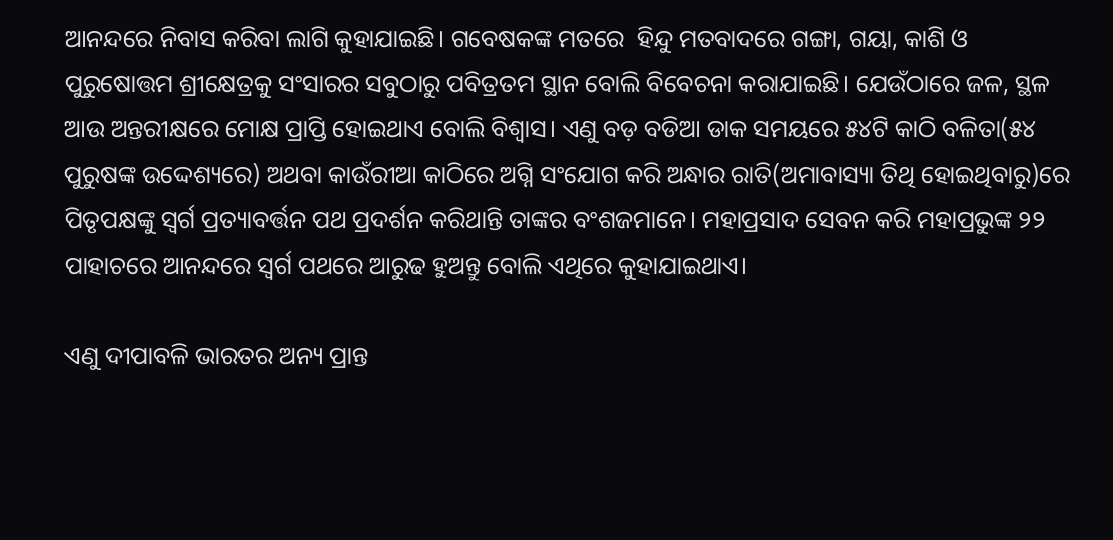ଆନନ୍ଦରେ ନିବାସ କରିବା ଲାଗି କୁହାଯାଇଛି। ଗବେଷକଙ୍କ ମତରେ  ହିନ୍ଦୁ ମତବାଦରେ ଗଙ୍ଗା, ଗୟା, କାଶି ଓ ପୁରୁଷୋତ୍ତମ ଶ୍ରୀକ୍ଷେତ୍ରକୁ ସଂସାରର ସବୁଠାରୁ ପବିତ୍ରତମ ସ୍ଥାନ ବୋଲି ବିବେଚନା କରାଯାଇଛି। ଯେଉଁଠାରେ ଜଳ, ସ୍ଥଳ ଆଉ ଅନ୍ତରୀକ୍ଷରେ ମୋକ୍ଷ ପ୍ରାପ୍ତି ହୋଇଥାଏ ବୋଲି ବିଶ୍ୱାସ। ଏଣୁ ବଡ଼ ବଡିଆ ଡାକ ସମୟରେ ୫୪ଟି କାଠି ବଳିତା(୫୪ ପୁରୁଷଙ୍କ ଉଦ୍ଦେଶ୍ୟରେ) ଅଥବା କାଉଁରୀଆ କାଠିରେ ଅଗ୍ନି ସଂଯୋଗ କରି ଅନ୍ଧାର ରାତି(ଅମାବାସ୍ୟା ତିଥି ହୋଇଥିବାରୁ)ରେ ପିତୃପକ୍ଷଙ୍କୁ ସ୍ୱର୍ଗ ପ୍ରତ୍ୟାବର୍ତ୍ତନ ପଥ ପ୍ରଦର୍ଶନ କରିଥାନ୍ତି ତାଙ୍କର ବଂଶଜମାନେ। ମହାପ୍ରସାଦ ସେବନ କରି ମହାପ୍ରଭୁଙ୍କ ୨୨ ପାହାଚରେ ଆନନ୍ଦରେ ସ୍ୱର୍ଗ ପଥରେ ଆରୁଢ ହୁଅନ୍ତୁ ବୋଲି ଏଥିରେ କୁହାଯାଇଥାଏ।

ଏଣୁ ଦୀପାବଳି ଭାରତର ଅନ୍ୟ ପ୍ରାନ୍ତ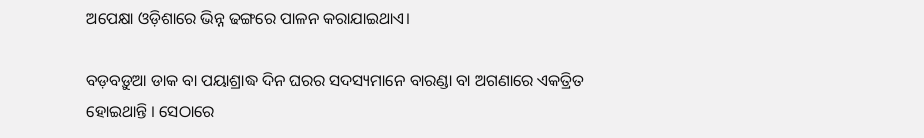ଅପେକ୍ଷା ଓଡ଼ିଶାରେ ଭିନ୍ନ ଢଙ୍ଗରେ ପାଳନ କରାଯାଇଥାଏ।

ବଡ଼ବଡ଼ୁଆ ଡାକ ବା ପୟାଶ୍ରାଦ୍ଧ ଦିନ ଘରର ସଦସ୍ୟମାନେ ବାରଣ୍ଡା ବା ଅଗଣାରେ ଏକତ୍ରିତ ହୋଇଥାନ୍ତି । ସେଠାରେ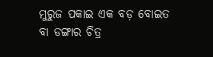ମୁରୁଜ ପକାଇ ଏକ ବଡ଼ ବୋଇତ ବା ଡଙ୍ଗାର ଚିତ୍ର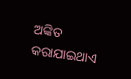ଅଙ୍କିତ କରାଯାଇଥାଏ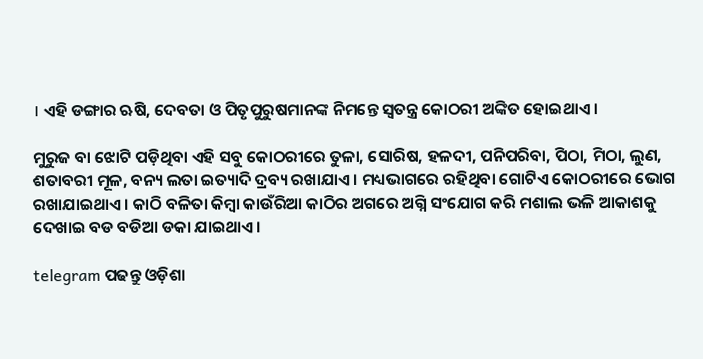। ଏହି ଡଙ୍ଗାର ଋଷି, ଦେବତା ଓ ପିତୃପୁରୁଷମାନଙ୍କ ନିମନ୍ତେ ସ୍ୱତନ୍ତ୍ର କୋଠରୀ ଅଙ୍କିତ ହୋଇଥାଏ ।

ମୁରୁଜ ବା ଝୋଟି ପଡ଼ିଥିବା ଏହି ସବୁ କୋଠରୀରେ ତୁଳା, ସୋରିଷ, ହଳଦୀ, ପନିପରିବା, ପିଠା, ମିଠା, ଲୁଣ, ଶତାବରୀ ମୂଳ, ବନ୍ୟ ଲତା ଇତ୍ୟାଦି ଦ୍ରବ୍ୟ ରଖାଯାଏ । ମଧ୍ୟଭାଗରେ ରହିଥିବା ଗୋଟିଏ କୋଠରୀରେ ଭୋଗ ରଖାଯାଇଥାଏ । କାଠି ବଳିତା କିମ୍ବା କାଉଁରିଆ କାଠିର ଅଗରେ ଅଗ୍ନି ସଂଯୋଗ କରି ମଶାଲ ଭଳି ଆକାଶକୁ ଦେଖାଇ ବଡ ବଡିଆ ଡକା ଯାଇଥାଏ।

telegram ପଢନ୍ତୁ ଓଡ଼ିଶା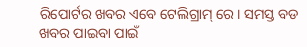ରିପୋର୍ଟର ଖବର ଏବେ ଟେଲିଗ୍ରାମ୍ ରେ। ସମସ୍ତ ବଡ ଖବର ପାଇବା ପାଇଁ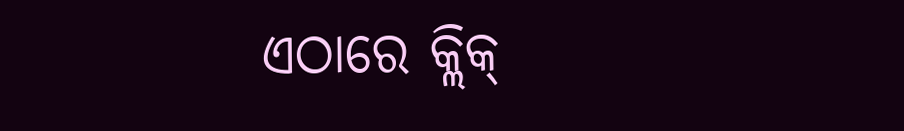ଏଠାରେ କ୍ଲିକ୍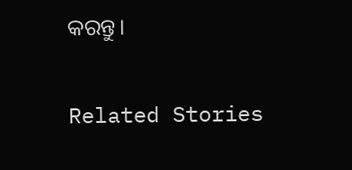କରନ୍ତୁ।

Related Stories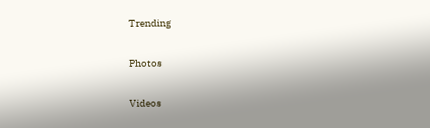Trending

Photos

Videos